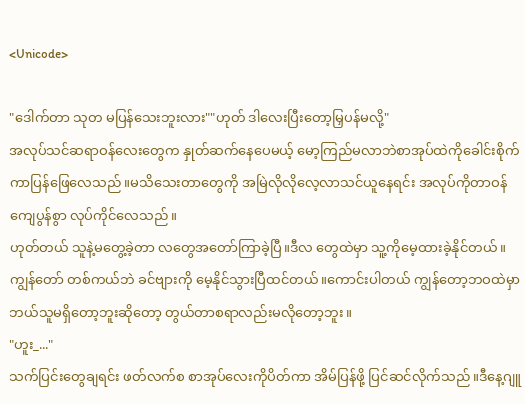<Unicode>

"ဒေါက်တာ သုတ မပြန်သေးဘူးလား""ဟုတ် ဒါလေးပြီးတော့မြှပန်မလို့"
အလုပ်သင်ဆရာဝန်လေးတွေက နှုတ်ဆက်နေပေမယ့် မော့ကြည်မလာဘဲစာအုပ်ထဲကိုခေါင်းစိုက်ကာပြန်ဖြေလေသည်။မသိသေးတာတွေကို အမြဲလိုလိုလေ့လာသင်ယူနေရင်း အလုပ်ကိုတာဝန်ကျေပွန်စွာ လုပ်ကိုင်လေသည်။
ဟုတ်တယ် သူနဲ့မတွေ့ခဲ့တာ လတွေအတော်ကြာခဲ့ပြီ။ဒီလ တွေထဲမှာ သူ့ကိုမေ့ထားခဲ့နိုင်တယ်။ကျွန်တော် တစ်ကယ်ဘဲ ခင်ဗျားကို မေ့နိုင်သွားပြီထင်တယ်။ကောင်းပါတယ် ကျွန်တော့ဘဝထဲမှာ ဘယ်သူမရှိတော့ဘူးဆိုတော့ တွယ်တာစရာလည်းမလိုတော့ဘူး။
"ဟူး_..."
သက်ပြင်းတွေချရင်း ဖတ်လက်စ စာအုပ်လေးကိုပိတ်ကာ အိမ်ပြန်ဖို့ ပြင်ဆင်လိုက်သည်။ဒီနေ့ဂျူ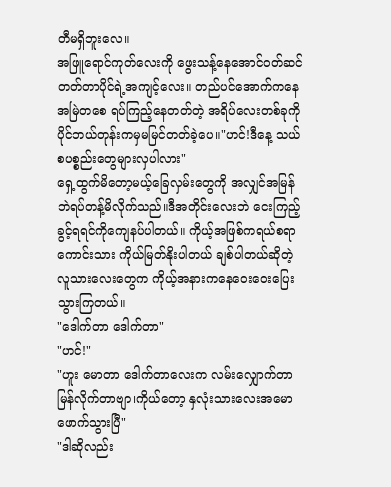တီမရှိဘူးလေ။
အဖြူရောင်ကုတ်လေးကို ဖွေးသန့်နေအောင်ဝတ်ဆင်တတ်တာပိုင်ရဲ့အကျင့်လေး။ တည်ပင်အောက်ကနေ အမြဲတစေ ရပ်ကြည့်နေတတ်တဲ့ အရိပ်လေးတစ်ခုကို ပိုင်ဘယ်တုန်းကမှမမြင်တတ်ခဲ့ပေ။"ဟင်!ဒီနေ့ သယ်စပစ္စည်းတွေများလှပါလား"
ရှေ့ထွက်မိတော့မယ့်ခြေလှမ်းတွေကို အလျှင်အမြန်ဘဲရပ်တန့်မိလိုက်သည်။ဒီအတိုင်းလေးဘဲ ငေးကြည့်ခွင့်ရရင်ကိုကျေနပ်ပါတယ်။ ကိုယ့်အဖြစ်ကရယ်စရာကောင်းသား ကိုယ်မြတ်နိုးပါတယ် ချစ်ပါတယ်ဆိုတဲ့လူသားလေးတွေက ကိုယ့်အနားကနေဝေးဝေးပြေးသွားကြတယ်။
"ဒေါက်တာ ဒေါက်တာ"
"ဟင်!"
"ဟူး မောတာ ဒေါက်တာလေးက လမ်းလျှောက်တာမြန်လိုက်တာဗျာ၊ကိုယ်တော့ နှလုံးသားလေးအမောဖောက်သွားပြီ"
"ဒါဆိုလည်း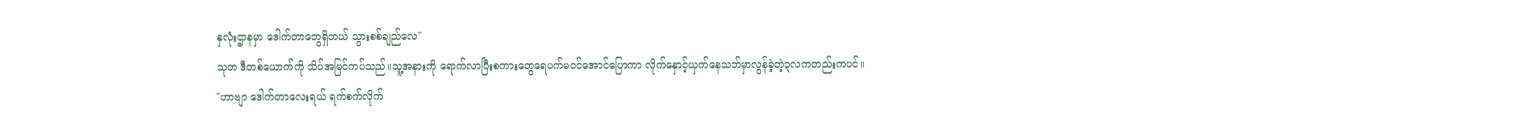နှလုံးဌာနမှာ ဒေါက်တာတွေရှိတယ် သွားစစ်ချည်လေ"
သုတ ဒီတစ်ယောက်ကို သိပ်အမြင်ကပ်သည်။သူ့အနားကို ရောက်လာပြီးစကားတွေရေပက်မဝင်အောင်ပြောကာ လိုက်နှောင့်ယှက်နေသဘ်မှာလွန်ခဲ့တဲ့၃လကတည်းကပင်။
"ဟာဗျာ ဒေါက်တာလေးရယ် ရက်စက်လိုက်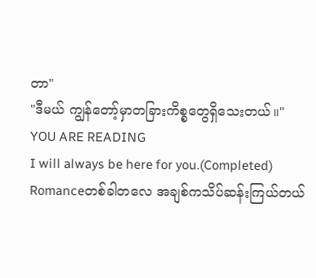တာ"
"ဒီမယ် ကျွန်တော့်မှာတခြားကိစ္စတွေရှိသေးတယ်။"
YOU ARE READING
I will always be here for you.(Completed)
Romanceတစ်ခါတလေ အချစ်ကသိပ်ဆန်းကြယ်တယ်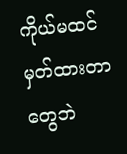ကိုယ်မထင်မှတ်ထားတာတွေဘဲ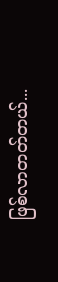ဖြစ်လာတတ်တယ်...